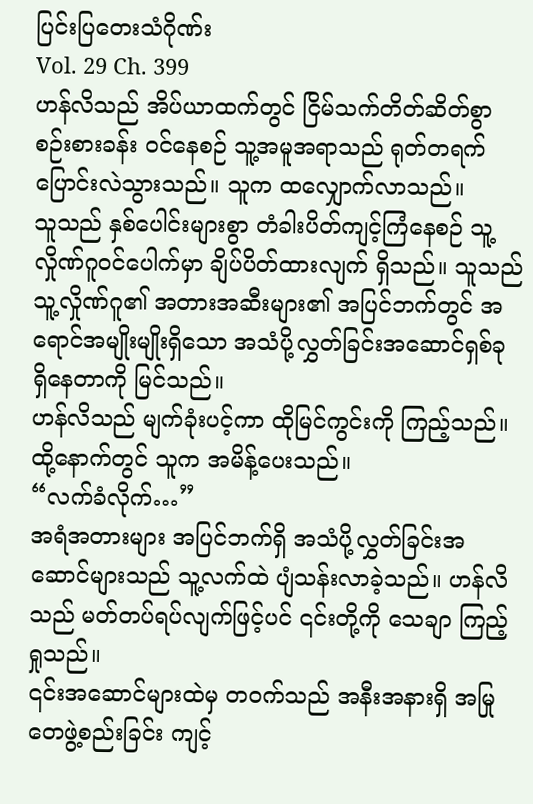ပြင်းပြတေးသံဂိုဏ်း
Vol. 29 Ch. 399
ဟန်လိသည် အိပ်ယာထက်တွင် ငြိမ်သက်တိတ်ဆိတ်စွာ စဉ်းစားခန်း ဝင်နေစဉ် သူ့အမူအရာသည် ရုတ်တရက် ပြောင်းလဲသွားသည်။ သူက ထလျှောက်လာသည်။
သူသည် နှစ်ပေါင်းများစွာ တံခါးပိတ်ကျင့်ကြံနေစဉ် သူ့လှိုဏ်ဂူဝင်ပေါက်မှာ ချိပ်ပိတ်ထားလျက် ရှိသည်။ သူသည် သူ့လှိုဏ်ဂူ၏ အတားအဆီးများ၏ အပြင်ဘက်တွင် အရောင်အမျိုးမျိုးရှိသော အသံပို့လွှတ်ခြင်းအဆောင်ရှစ်ခု ရှိနေတာကို မြင်သည်။
ဟန်လိသည် မျက်ခုံးပင့်ကာ ထိုမြင်ကွင်းကို ကြည့်သည်။ ထို့နောက်တွင် သူက အမိန့်ပေးသည်။
“လက်ခံလိုက်…”
အရံအတားများ အပြင်ဘက်ရှိ အသံပို့လွှတ်ခြင်းအဆောင်များသည် သူ့လက်ထဲ ပျံသန်းလာခဲ့သည်။ ဟန်လိသည် မတ်တပ်ရပ်လျက်ဖြင့်ပင် ၎င်းတို့ကို သေချာ ကြည့်ရှုသည်။
၎င်းအဆောင်များထဲမှ တဝက်သည် အနီးအနားရှိ အမြုတေဖွဲ့စည်းခြင်း ကျင့်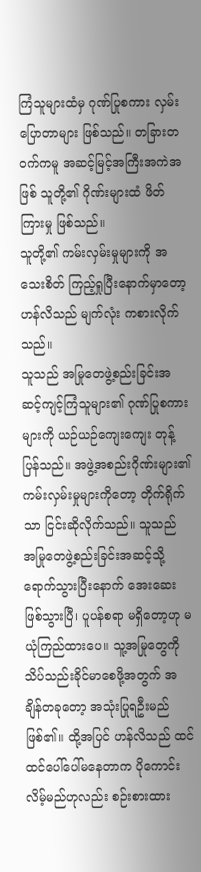ကြံသူများထံမှ ဂုဏ်ပြုစကား လှမ်းပြောတာများ ဖြစ်သည်။ တခြားတဝက်ကမူ အဆင့်မြင့်အကြီးအကဲအဖြစ် သူတို့၏ ဂိုဏ်းများထံ ဖိတ်ကြားမှု ဖြစ်သည်။
သူတို့၏ ကမ်းလှမ်းမှုများကို အသေးစိတ် ကြည့်ရှုပြီးနောက်မှာတော့ ဟန်လိသည် မျက်လုံး ကစားလိုက်သည်။
သူသည် အမြုတေဖွဲ့စည်းခြင်းအဆင့်ကျင့်ကြံသူများ၏ ဂုဏ်ပြုစကားများကို ယဉ်ယဉ်ကျေးကျေး တုန့်ပြန်သည်။ အဖွဲ့အစည်းဂိုဏ်းများ၏ ကမ်းလှမ်းမှုများကိုတော့ တိုက်ရိုက်သာ ငြင်းဆိုလိုက်သည်။ သူသည် အမြုတေဖွဲ့စည်းခြင်းအဆင့်သို့ ရောက်သွားပြီးနောက် အေးဆေးဖြစ်သွားပြီ၊ ပူပန်စရာ မရှိတော့ဟု မယုံကြည်ထားပေ။ သူ့အမြုတွေကို သိပ်သည်းခိုင်မာစေဖို့အတွက် အချိန်တခုတော့ အသုံးပြုရဦးမည် ဖြစ်၏။ ထို့အပြင် ဟန်လိသည် ထင်ထင်ပေါ်ပေါ်မနေတာက ပိုကောင်းလိမ့်မည်ဟုလည်း စဉ်းစားထား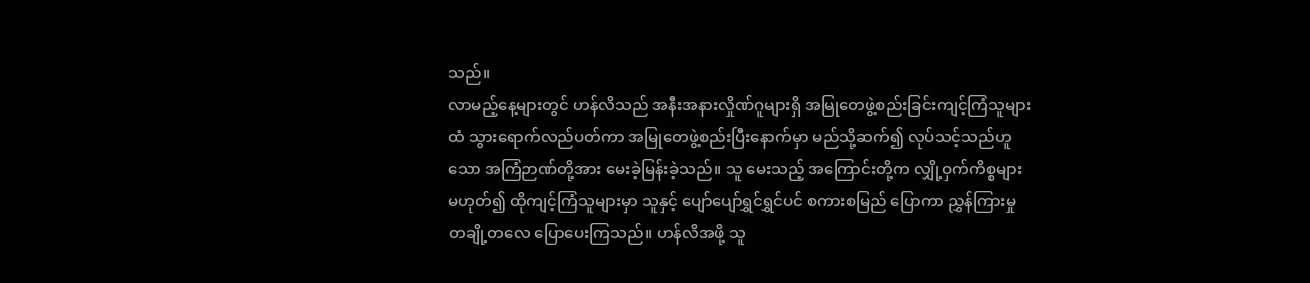သည်။
လာမည့်နေ့များတွင် ဟန်လိသည် အနီးအနားလှိုဏ်ဂူများရှိ အမြုတေဖွဲ့စည်းခြင်းကျင့်ကြံသူများထံ သွားရောက်လည်ပတ်ကာ အမြုတေဖွဲ့စည်းပြီးနောက်မှာ မည်သို့ဆက်၍ လုပ်သင့်သည်ဟူသော အကြံဉာဏ်တို့အား မေးခဲ့မြန်းခဲ့သည်။ သူ မေးသည့် အကြောင်းတို့က လျှို့ဝှက်ကိစ္စများ မဟုတ်၍ ထိုကျင့်ကြံသူများမှာ သူနှင့် ပျော်ပျော်ရွှင်ရွှင်ပင် စကားစမြည် ပြောကာ ညွှန်ကြားမှုတချို့တလေ ပြောပေးကြသည်။ ဟန်လိအဖို့ သူ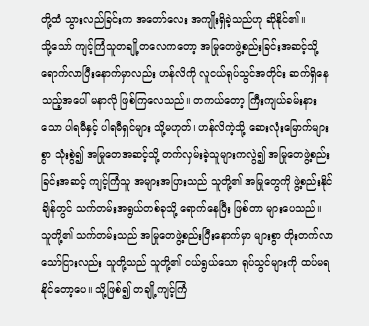တို့ထံ သွားလည်ခြင်းက အတော်လေး အကျိုးရှိခဲ့သည်ဟု ဆိုနိုင်၏။
သို့သော် ကျင့်ကြံသူတချို့တလေကတော့ အမြုတေဖွဲ့စည်းခြင်းအဆင့်သို့ ရောက်လာပြီးနောက်မှာလည်း ဟန်လိကို လူငယ်ရုပ်သွင်အတိုင်း ဆက်ရှိနေသည့်အပေါ် မနာလို ဖြစ်ကြလေသည်။ တကယ်တော့ ကြီးကျယ်ခမ်းနားသော ပါရမီနှင့် ပါရမီရှင်များ သို့မဟုတ်၊ ဟန်လိကဲ့သို့ ဆေးလုံးမြောက်များစွာ သုံးစွဲ၍ အမြုတေအဆင့်သို့ တက်လှမ်းခဲ့သူများကလွဲ၍ အမြုတေဖွဲ့စည်းခြင်းအဆင့် ကျင့်ကြံသူ အများအပြားသည် သူတို့၏ အမြုတွေကို ဖွဲ့စည်းနိုင်ချိန်တွင် သက်တမ်းအရွယ်တစ်ခုသို့ ရောက်နေပြီး ဖြစ်တာ များပေသည်။
သူတို့၏ သက်တမ်းသည် အမြုတေဖွဲ့စည်းပြီးနောက်မှာ များစွာ တိုးတက်လာသော်ငြားလည်း သူတို့သည် သူတို့၏ ငယ်ရွယ်သော ရုပ်သွင်များကို ထပ်မရနိုင်တော့ပေ။ သို့ဖြစ်၍ တချို့ကျင့်ကြံ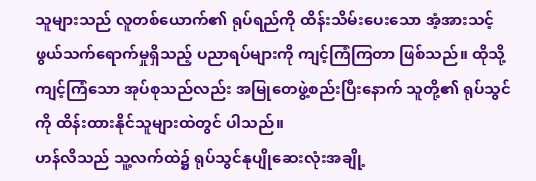သူများသည် လူတစ်ယောက်၏ ရုပ်ရည်ကို ထိန်းသိမ်းပေးသော အံ့အားသင့်ဖွယ်သက်ရောက်မှုရှိသည့် ပညာရပ်များကို ကျင့်ကြံကြတာ ဖြစ်သည်။ ထိုသို့ ကျင့်ကြံသော အုပ်စုသည်လည်း အမြုတေဖွဲ့စည်းပြီးနောက် သူတို့၏ ရုပ်သွင်ကို ထိန်းထားနိုင်သူများထဲတွင် ပါသည်။
ဟန်လိသည် သူ့လက်ထဲ၌ ရုပ်သွင်နုပျိုဆေးလုံးအချို့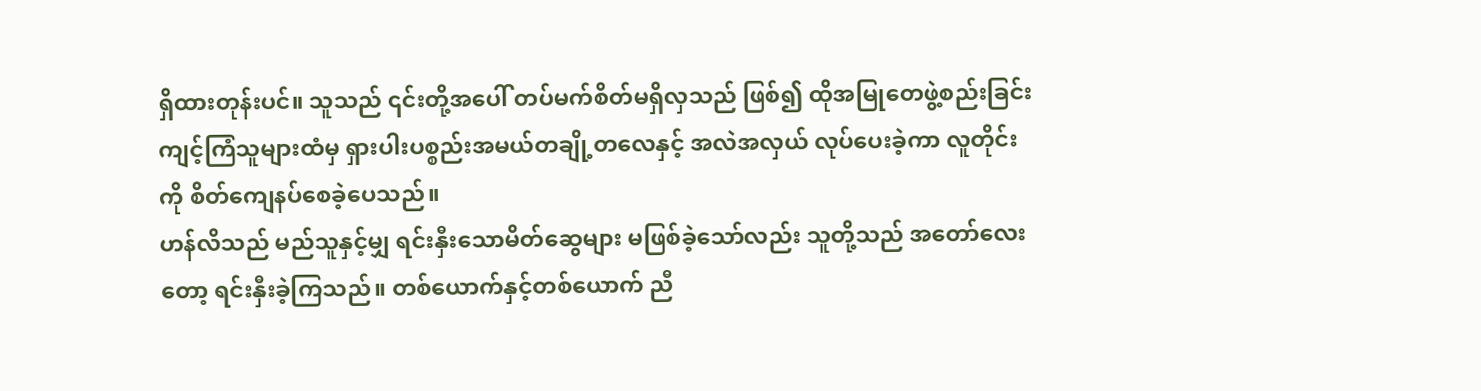ရှိထားတုန်းပင်။ သူသည် ၎င်းတို့အပေါ် တပ်မက်စိတ်မရှိလှသည် ဖြစ်၍ ထိုအမြုတေဖွဲ့စည်းခြင်း ကျင့်ကြံသူများထံမှ ရှားပါးပစ္စည်းအမယ်တချို့တလေနှင့် အလဲအလှယ် လုပ်ပေးခဲ့ကာ လူတိုင်းကို စိတ်ကျေနပ်စေခဲ့ပေသည်။
ဟန်လိသည် မည်သူနှင့်မျှ ရင်းနှီးသောမိတ်ဆွေများ မဖြစ်ခဲ့သော်လည်း သူတို့သည် အတော်လေးတော့ ရင်းနှီးခဲ့ကြသည်။ တစ်ယောက်နှင့်တစ်ယောက် ညီ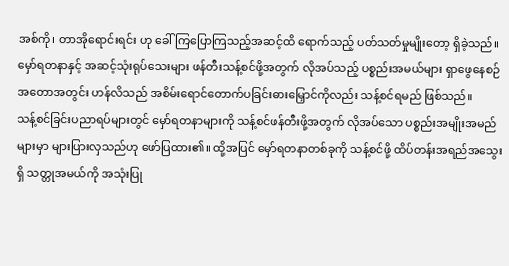အစ်ကို၊ တာအိုရောင်းရင်း ဟု ခေါ်ကြပြောကြသည့်အဆင့်ထိ ရောက်သည့် ပတ်သတ်မှုမျိုးတော့ ရှိခဲ့သည်။ မှော်ရတနာနှင့် အဆင့်သုံးရုပ်သေးများ ဖန်တီးသန့်စင်ဖို့အတွက် လိုအပ်သည့် ပစ္စည်းအမယ်များ ရှာဖွေနေစဉ်အတောအတွင်း ဟန်လိသည် အစိမ်းရောင်တောက်ပခြင်းဓားမြှောင်ကိုလည်း သန့်စင်ရမည် ဖြစ်သည်။
သန့်စင်ခြင်းပညာရပ်များတွင် မှော်ရတနာများကို သန့်စင်ဖန်တီးဖို့အတွက် လိုအပ်သော ပစ္စည်းအမျိုးအမည်များမှာ များပြားလှသည်ဟု ဖော်ပြထား၏။ ထို့အပြင် မှော်ရတနာတစ်ခုကို သန့်စင်ဖို့ ထိပ်တန်းအရည်အသွေးရှိ သတ္တုအမယ်ကို အသုံးပြု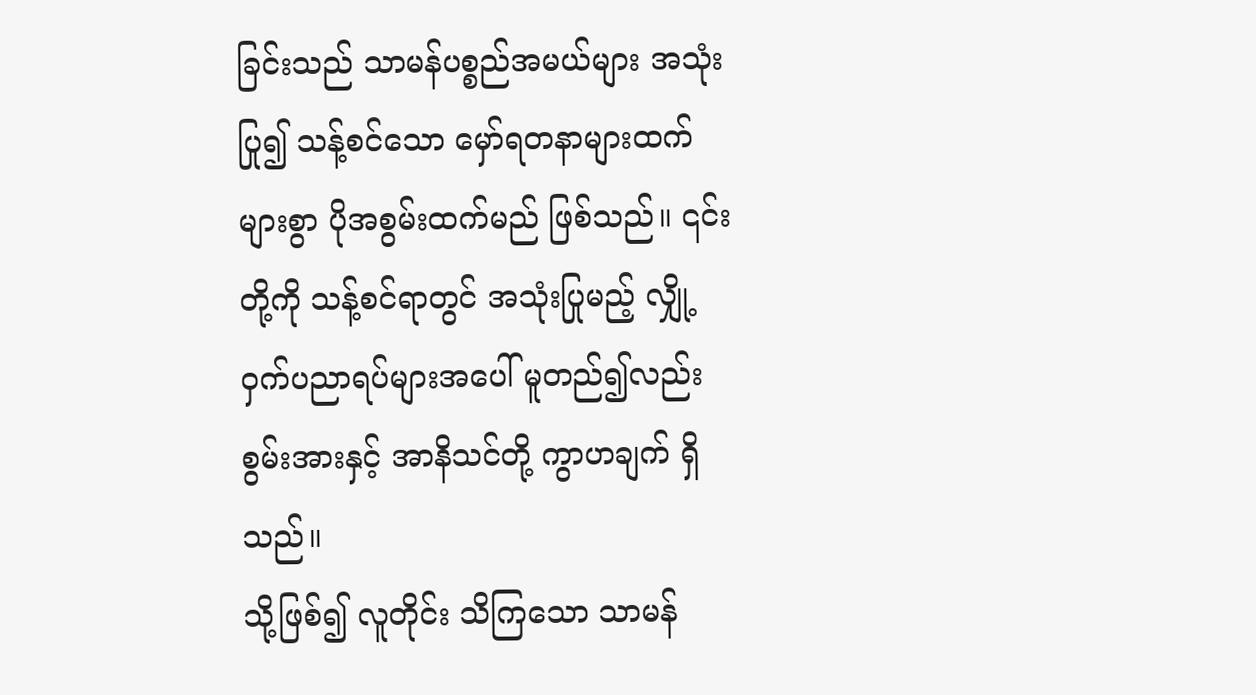ခြင်းသည် သာမန်ပစ္စည်အမယ်များ အသုံးပြု၍ သန့်စင်သော မှော်ရတနာများထက် များစွာ ပိုအစွမ်းထက်မည် ဖြစ်သည်။ ၎င်းတို့ကို သန့်စင်ရာတွင် အသုံးပြုမည့် လျှို့ဝှက်ပညာရပ်များအပေါ် မူတည်၍လည်း စွမ်းအားနှင့် အာနိသင်တို့ ကွာဟချက် ရှိသည်။
သို့ဖြစ်၍ လူတိုင်း သိကြသော သာမန်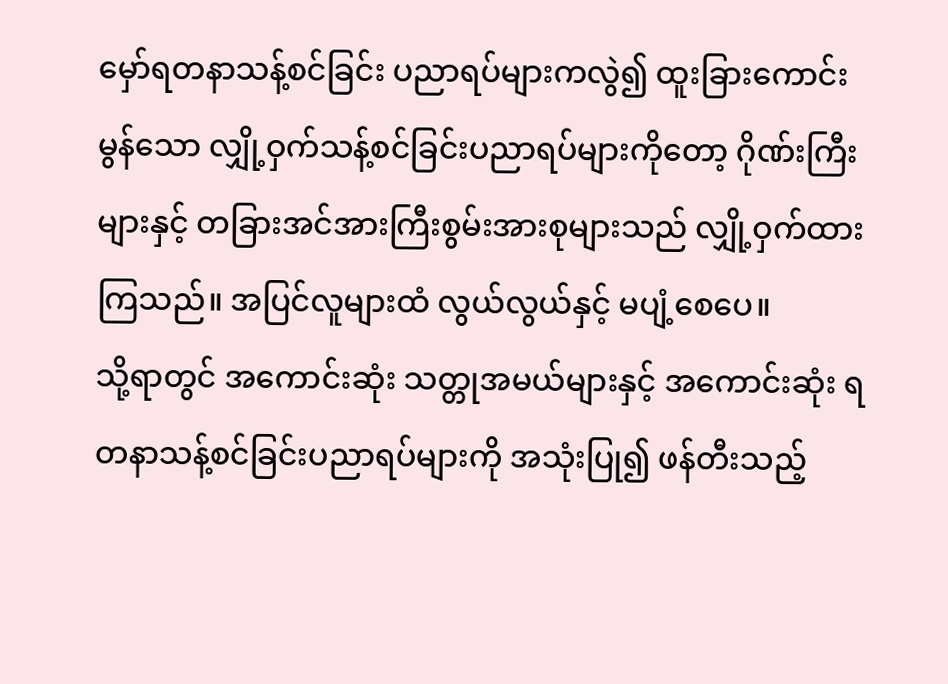မှော်ရတနာသန့်စင်ခြင်း ပညာရပ်များကလွဲ၍ ထူးခြားကောင်းမွန်သော လျှို့ဝှက်သန့်စင်ခြင်းပညာရပ်များကိုတော့ ဂိုဏ်းကြီးများနှင့် တခြားအင်အားကြီးစွမ်းအားစုများသည် လျှို့ဝှက်ထားကြသည်။ အပြင်လူများထံ လွယ်လွယ်နှင့် မပျံ့စေပေ။
သို့ရာတွင် အကောင်းဆုံး သတ္တုအမယ်များနှင့် အကောင်းဆုံး ရတနာသန့်စင်ခြင်းပညာရပ်များကို အသုံးပြု၍ ဖန်တီးသည့်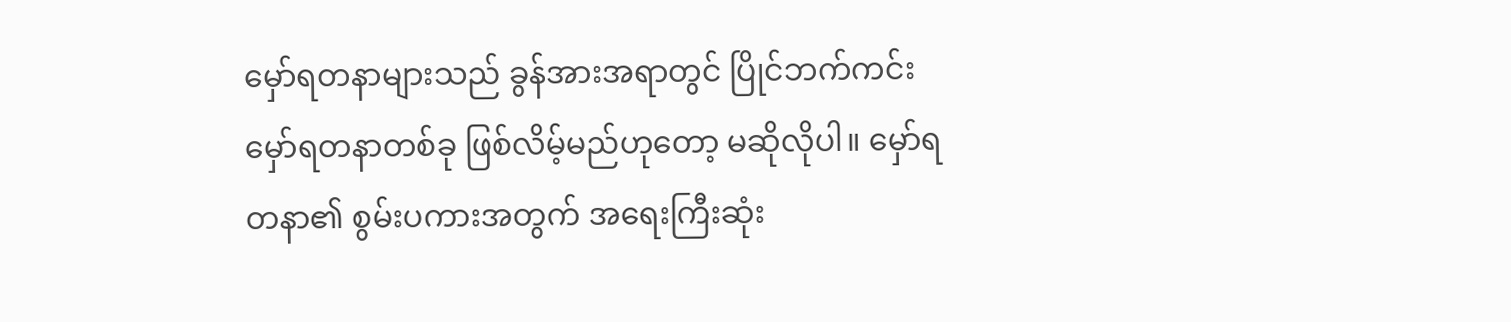မှော်ရတနာများသည် ခွန်အားအရာတွင် ပြိုင်ဘက်ကင်း မှော်ရတနာတစ်ခု ဖြစ်လိမ့်မည်ဟုတော့ မဆိုလိုပါ။ မှော်ရတနာ၏ စွမ်းပကားအတွက် အရေးကြီးဆုံး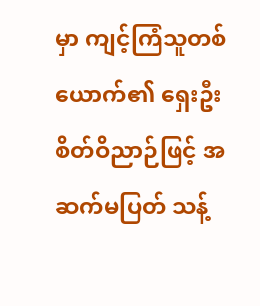မှာ ကျင့်ကြံသူတစ်ယောက်၏ ရှေးဦးစိတ်ဝိညာဉ်ဖြင့် အဆက်မပြတ် သန့်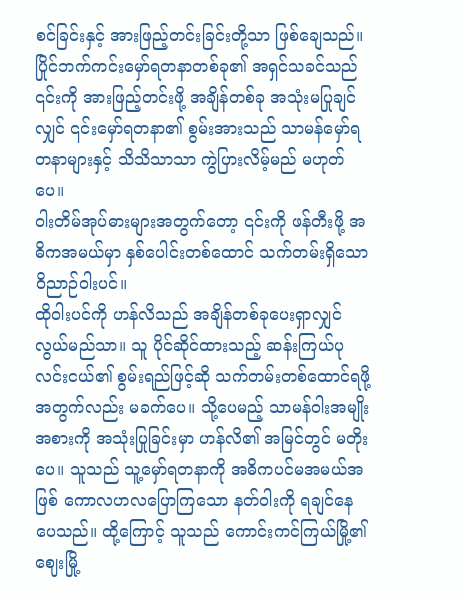စင်ခြင်းနှင့် အားဖြည့်တင်းခြင်းတို့သာ ဖြစ်ချေသည်။
ပြိုင်ဘက်ကင်းမှော်ရတနာတစ်ခု၏ အရှင်သခင်သည် ၎င်းကို အားဖြည့်တင်းဖို့ အချိန်တစ်ခု အသုံးမပြုချင်လျှင် ၎င်းမှော်ရတနာ၏ စွမ်းအားသည် သာမန်မှော်ရတနာများနှင့် သိသိသာသာ ကွဲပြားလိမ့်မည် မဟုတ်ပေ။
ဝါးတိမ်အုပ်ဓားများအတွက်တော့ ၎င်းကို ဖန်တီးဖို့ အဓိကအမယ်မှာ နှစ်ပေါင်းတစ်ထောင် သက်တမ်းရှိသော ဝိညာဉ်ဝါးပင်။
ထိုဝါးပင်ကို ဟန်လိသည် အချိန်တစ်ခုပေးရှာလျှင် လွယ်မည်သာ။ သူ ပိုင်ဆိုင်ထားသည့် ဆန်းကြယ်ပုလင်းငယ်၏ စွမ်းရည်ဖြင့်ဆို သက်တမ်းတစ်ထောင်ရဖို့အတွက်လည်း မခက်ပေ။ သို့ပေမည့် သာမန်ဝါးအမျိုးအစားကို အသုံးပြုခြင်းမှာ ဟန်လိ၏ အမြင်တွင် မတိုးပေ။ သူသည် သူ့မှော်ရတနာကို အဓိကပင်မအမယ်အဖြစ် ကောလဟလပြောကြသော နတ်ဝါးကို ရချင်နေပေသည်။ ထို့ကြောင့် သူသည် ကောင်းကင်ကြယ်မြို့၏ ဈေးမြို့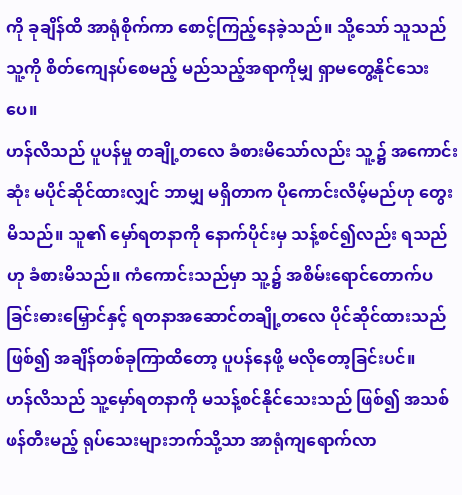ကို ခုချိန်ထိ အာရုံစိုက်ကာ စောင့်ကြည့်နေခဲ့သည်။ သို့သော် သူသည် သူ့ကို စိတ်ကျေနပ်စေမည့် မည်သည့်အရာကိုမျှ ရှာမတွေ့နိုင်သေးပေ။
ဟန်လိသည် ပူပန်မှု တချို့တလေ ခံစားမိသော်လည်း သူ့၌ အကောင်းဆုံး မပိုင်ဆိုင်ထားလျှင် ဘာမျှ မရှိတာက ပိုကောင်းလိမ့်မည်ဟု တွေးမိသည်။ သူ၏ မှော်ရတနာကို နောက်ပိုင်းမှ သန့်စင်၍လည်း ရသည်ဟု ခံစားမိသည်။ ကံကောင်းသည်မှာ သူ့၌ အစိမ်းရောင်တောက်ပခြင်းဓားမြှောင်နှင့် ရတနာအဆောင်တချို့တလေ ပိုင်ဆိုင်ထားသည် ဖြစ်၍ အချိန်တစ်ခုကြာထိတော့ ပူပန်နေဖို့ မလိုတော့ခြင်းပင်။
ဟန်လိသည် သူ့မှော်ရတနာကို မသန့်စင်နိုင်သေးသည် ဖြစ်၍ အသစ်ဖန်တီးမည့် ရုပ်သေးများဘက်သို့သာ အာရုံကျရောက်လာ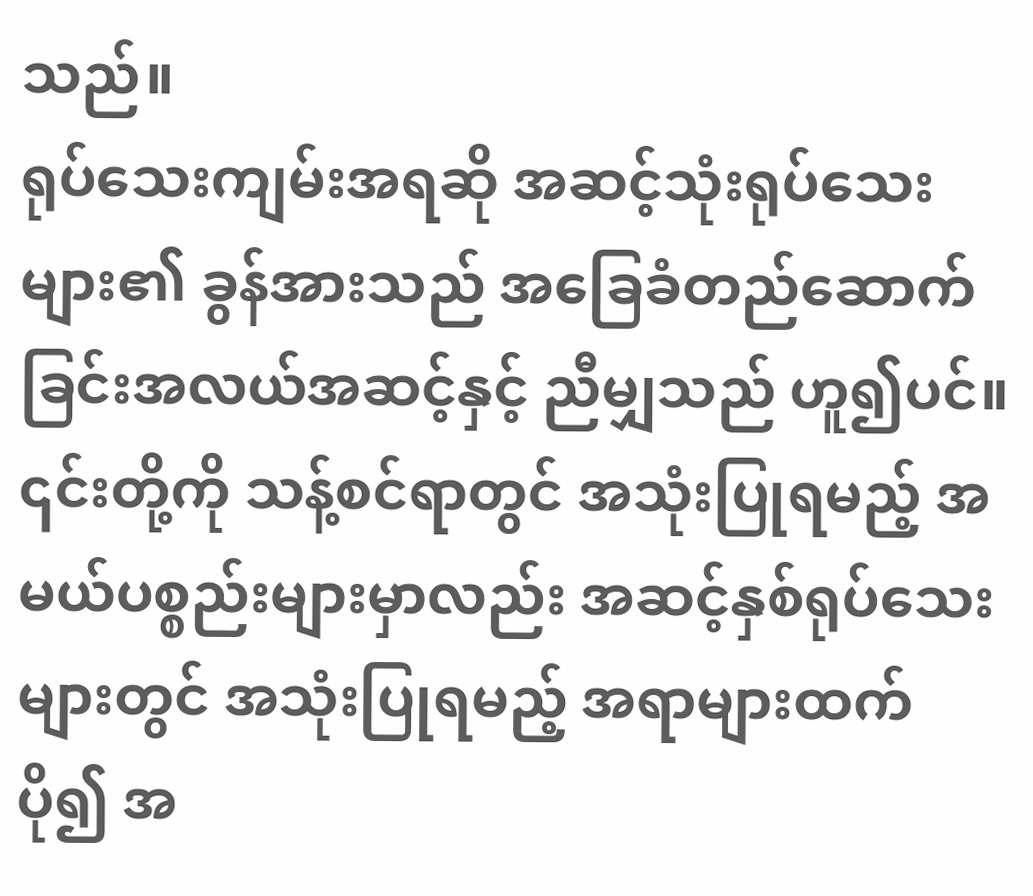သည်။
ရုပ်သေးကျမ်းအရဆို အဆင့်သုံးရုပ်သေးများ၏ ခွန်အားသည် အခြေခံတည်ဆောက်ခြင်းအလယ်အဆင့်နှင့် ညီမျှသည် ဟူ၍ပင်။ ၎င်းတို့ကို သန့်စင်ရာတွင် အသုံးပြုရမည့် အမယ်ပစ္စည်းများမှာလည်း အဆင့်နှစ်ရုပ်သေးများတွင် အသုံးပြုရမည့် အရာများထက် ပို၍ အ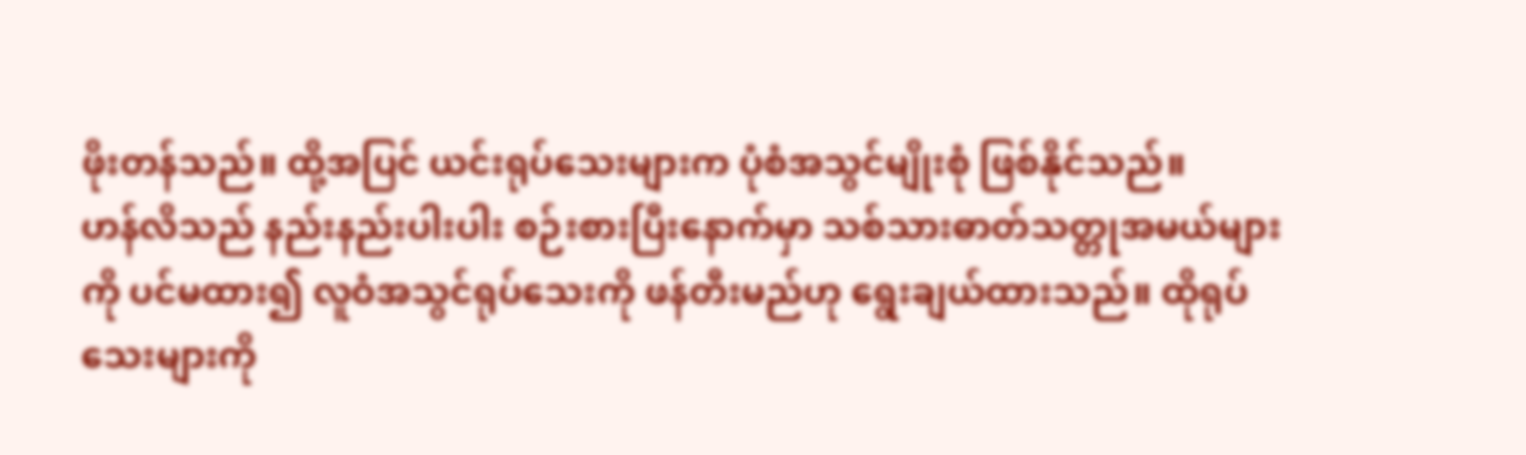ဖိုးတန်သည်။ ထို့အပြင် ယင်းရုပ်သေးများက ပုံစံအသွင်မျိုးစုံ ဖြစ်နိုင်သည်။
ဟန်လိသည် နည်းနည်းပါးပါး စဉ်းစားပြီးနောက်မှာ သစ်သားဓာတ်သတ္တုအမယ်များကို ပင်မထား၍ လူဝံအသွင်ရုပ်သေးကို ဖန်တီးမည်ဟု ရွေးချယ်ထားသည်။ ထိုရုပ်သေးများကို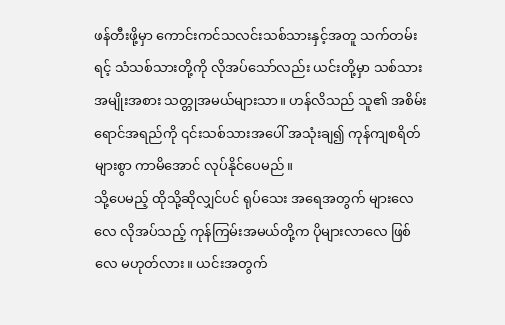ဖန်တီးဖို့မှာ ကောင်းကင်သလင်းသစ်သားနှင့်အတူ သက်တမ်းရင့် သံသစ်သားတို့ကို လိုအပ်သော်လည်း ယင်းတို့မှာ သစ်သားအမျိုးအစား သတ္တုအမယ်များသာ။ ဟန်လိသည် သူ၏ အစိမ်းရောင်အရည်ကို ၎င်းသစ်သားအပေါ် အသုံးချ၍ ကုန်ကျစရိတ်များစွာ ကာမိအောင် လုပ်နိုင်ပေမည်။
သို့ပေမည့် ထိုသို့ဆိုလျှင်ပင် ရုပ်သေး အရေအတွက် များလေလေ လိုအပ်သည့် ကုန်ကြမ်းအမယ်တို့က ပိုများလာလေ ဖြစ်လေ မဟုတ်လား။ ယင်းအတွက်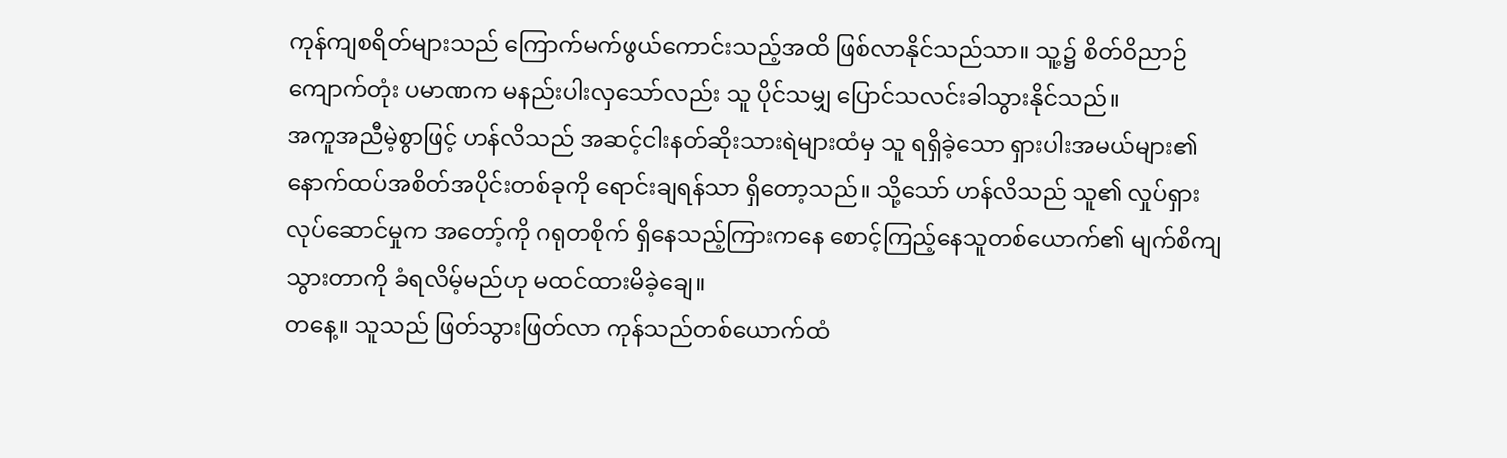ကုန်ကျစရိတ်များသည် ကြောက်မက်ဖွယ်ကောင်းသည့်အထိ ဖြစ်လာနိုင်သည်သာ။ သူ့၌ စိတ်ဝိညာဉ်ကျောက်တုံး ပမာဏက မနည်းပါးလှသော်လည်း သူ ပိုင်သမျှ ပြောင်သလင်းခါသွားနိုင်သည်။
အကူအညီမဲ့စွာဖြင့် ဟန်လိသည် အဆင့်ငါးနတ်ဆိုးသားရဲများထံမှ သူ ရရှိခဲ့သော ရှားပါးအမယ်များ၏ နောက်ထပ်အစိတ်အပိုင်းတစ်ခုကို ရောင်းချရန်သာ ရှိတော့သည်။ သို့သော် ဟန်လိသည် သူ၏ လှုပ်ရှားလုပ်ဆောင်မှုက အတော့်ကို ဂရုတစိုက် ရှိနေသည့်ကြားကနေ စောင့်ကြည့်နေသူတစ်ယောက်၏ မျက်စိကျသွားတာကို ခံရလိမ့်မည်ဟု မထင်ထားမိခဲ့ချေ။
တနေ့။ သူသည် ဖြတ်သွားဖြတ်လာ ကုန်သည်တစ်ယောက်ထံ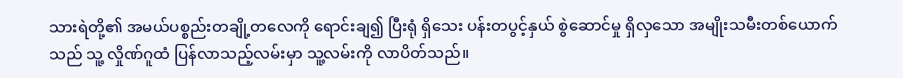သားရဲတို့၏ အမယ်ပစ္စည်းတချို့တလေကို ရောင်းချ၍ ပြီးရုံ ရှိသေး ပန်းတပွင့်နှယ် စွဲဆောင်မှု ရှိလှသော အမျိုးသမီးတစ်ယောက်သည် သူ့ လှိုဏ်ဂူထံ ပြန်လာသည့်လမ်းမှာ သူ့လမ်းကို လာပိတ်သည်။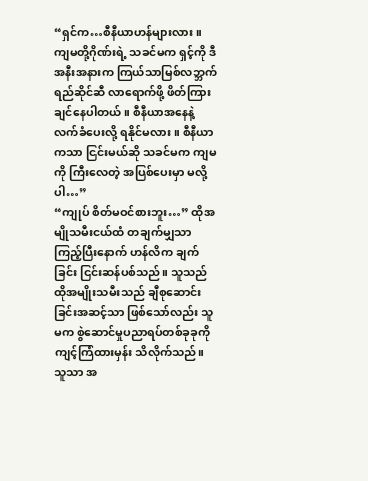“ရှင်က…စီနီယာဟန်များလား။ ကျမတို့ဂိုဏ်းရဲ့ သခင်မက ရှင့်ကို ဒီအနီးအနားက ကြယ်သာမြစ်လဘ္ဘက်ရည်ဆိုင်ဆီ လာရောက်ဖို့ ဖိတ်ကြားချင်နေပါတယ်။ စီနီယာအနေနဲ့ လက်ခံပေးလို့ ရနိုင်မလား။ စီနီယာကသာ ငြင်းမယ်ဆို သခင်မက ကျမကို ကြီးလေတဲ့ အပြစ်ပေးမှာ မလို့ပါ…”
“ကျုပ် စိတ်မဝင်စားဘူး…” ထိုအမျိုသမီးငယ်ထံ တချက်မျှသာ ကြည့်ပြီးနောက် ဟန်လိက ချက်ခြင်း ငြင်းဆန်ပစ်သည်။ သူသည် ထိုအမျိုးသမီးသည် ချီစုဆောင်းခြင်းအဆင့်သာ ဖြစ်သော်လည်း သူမက စွဲဆောင်မှုပညာရပ်တစ်ခုခုကို ကျင့်ကြံထားမှန်း သိလိုက်သည်။ သူသာ အ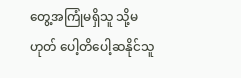တွေ့အကြုံမရှိသူ သို့မဟုတ် ပေါ့တိပေါ့ဆနိုင်သူ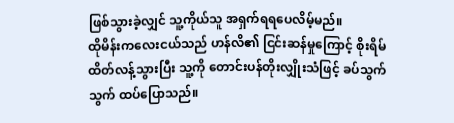ဖြစ်သွားခဲ့လျှင် သူ့ကိုယ်သူ အရှက်ရရပေလိမ့်မည်။
ထိုမိန်းကလေးငယ်သည် ဟန်လိ၏ ငြင်းဆန်မှုကြောင့် စိုးရိမ်ထိတ်လန့်သွားပြီး သူ့ကို တောင်းပန်တိုးလျှိုးသံဖြင့် ခပ်သွက်သွက် ထပ်ပြောသည်။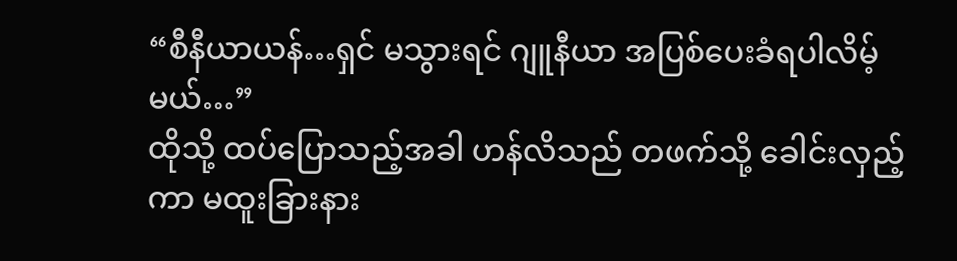“စီနီယာယန်…ရှင် မသွားရင် ဂျူနီယာ အပြစ်ပေးခံရပါလိမ့်မယ်…”
ထိုသို့ ထပ်ပြောသည့်အခါ ဟန်လိသည် တဖက်သို့ ခေါင်းလှည့်ကာ မထူးခြားနား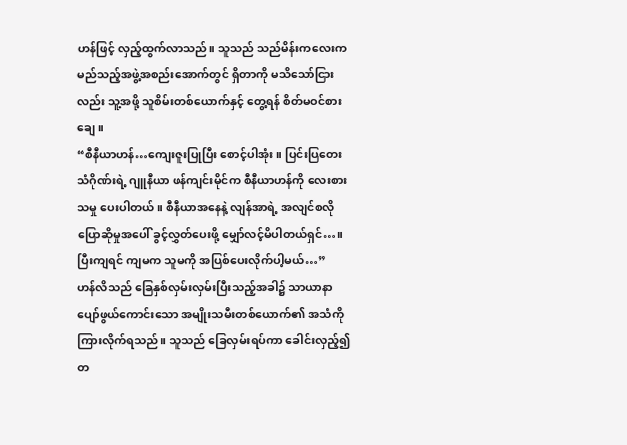ဟန်ဖြင့် လှည့်ထွက်လာသည်။ သူသည် သည်မိန်းကလေးက မည်သည့်အဖွဲ့အစည်းအောက်တွင် ရှိတာကို မသိသော်ငြားလည်း သူ့အဖို့ သူစိမ်းတစ်ယောက်နှင့် တွေ့ရန် စိတ်မဝင်စားချေ။
“စီနီယာဟန်…ကျေးဇူးပြုပြီး စောင့်ပါအုံး။ ပြင်းပြတေးသံဂိုဏ်းရဲ့ ဂျူနီယာ ဖန်ကျင်းမိုင်က စီနီယာဟန်ကို လေးစားသမှု ပေးပါတယ်။ စီနီယာအနေနဲ့ လျန်အာရဲ့ အလျင်စလို ပြောဆိုမှုအပေါ် ခွင့်လွှတ်ပေးဖို့ မျှော်လင့်မိပါတယ်ရှင်…။ ပြီးကျရင် ကျမက သူမကို အပြစ်ပေးလိုက်ပါ့မယ်…”
ဟန်လိသည် ခြေနှစ်လှမ်းလှမ်းပြီးသည့်အခါ၌ သာယာနာပျော်ဖွယ်ကောင်းသော အမျိုးသမီးတစ်ယောက်၏ အသံကို ကြားလိုက်ရသည်။ သူသည် ခြေလှမ်းရပ်ကာ ခေါင်းလှည့်၍ တ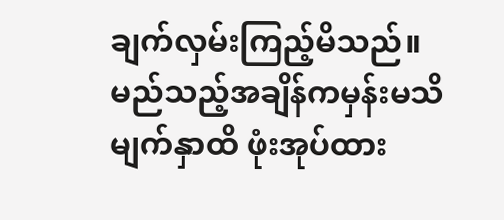ချက်လှမ်းကြည့်မိသည်။
မည်သည့်အချိန်ကမှန်းမသိ မျက်နှာထိ ဖုံးအုပ်ထား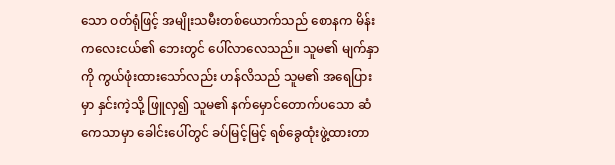သော ဝတ်ရုံဖြင့် အမျိုးသမီးတစ်ယောက်သည် စောနက မိန်းကလေးငယ်၏ ဘေးတွင် ပေါ်လာလေသည်။ သူမ၏ မျက်နှာကို ကွယ်ဖုံးထားသော်လည်း ဟန်လိသည် သူမ၏ အရေပြားမှာ နှင်းကဲ့သို့ ဖြူလှ၍ သူမ၏ နက်မှောင်တောက်ပသော ဆံကေသာမှာ ခေါင်းပေါ်တွင် ခပ်မြင့်မြင့် ရစ်ခွေထုံးဖွဲ့ထားတာ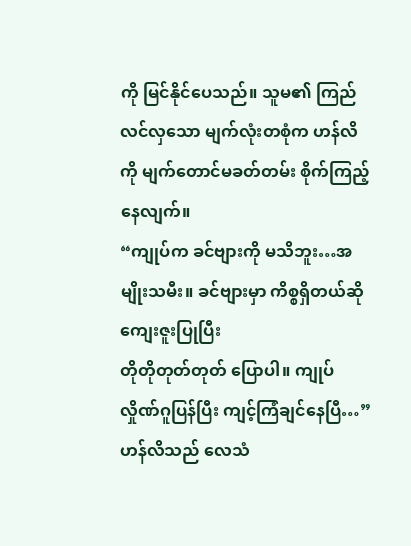ကို မြင်နိုင်ပေသည်။ သူမ၏ ကြည်လင်လှသော မျက်လုံးတစုံက ဟန်လိကို မျက်တောင်မခတ်တမ်း စိုက်ကြည့်နေလျက်။
“ကျုပ်က ခင်ဗျားကို မသိဘူး…အမျိုးသမီး။ ခင်ဗျားမှာ ကိစ္စရှိတယ်ဆို ကျေးဇူးပြုပြီး
တိုတိုတုတ်တုတ် ပြောပါ။ ကျုပ် လှိုဏ်ဂူပြန်ပြီး ကျင့်ကြံချင်နေပြီ…”
ဟန်လိသည် လေသံ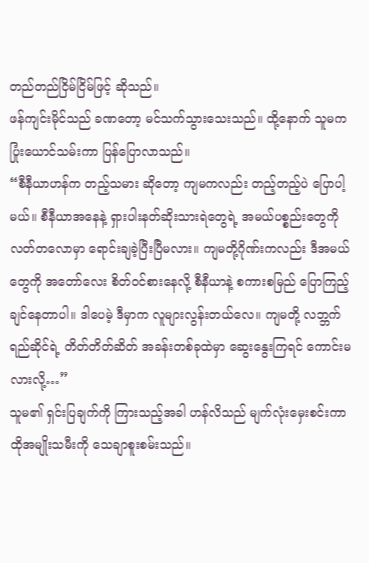တည်တည်ငြိမ်ငြိမ်ဖြင့် ဆိုသည်။
ဖန်ကျင်းမိုင်သည် ခဏတော့ မင်သက်သွားသေးသည်။ ထို့နောက် သူမက ပြုံးယောင်သမ်းကာ ပြန်ပြောလာသည်။
“စီနီယာဟန်က တည့်သမား ဆိုတော့ ကျမကလည်း တည့်တည့်ပဲ ပြောပါ့မယ်။ စီနီယာအနေနဲ့ ရှားပါးနတ်ဆိုးသားရဲတွေရဲ့ အမယ်ပစ္စည်းတွေကို လတ်တလောမှာ ရောင်းချခဲ့ပြီးပြီမလား။ ကျမတို့ဂိုဏ်းကလည်း ဒီအမယ်တွေကို အတော်လေး စိတ်ဝင်စားနေလို့ စီနီယာနဲ့ စကားစမြည် ပြောကြည့်ချင်နေတာပါ။ ဒါပေမဲ့ ဒီမှာက လူများလွန်းတယ်လေ။ ကျမတို့ လဘ္ဘက်ရည်ဆိုင်ရဲ့ တိတ်တိတ်ဆိတ် အခန်းတစ်ခုထဲမှာ ဆွေးနွေးကြရင် ကောင်းမလားလို့…”
သူမ၏ ရှင်းပြချက်ကို ကြားသည့်အခါ ဟန်လိသည် မျက်လုံးမှေးစင်းကာ ထိုအမျိုးသမီးကို သေချာစူးစမ်းသည်။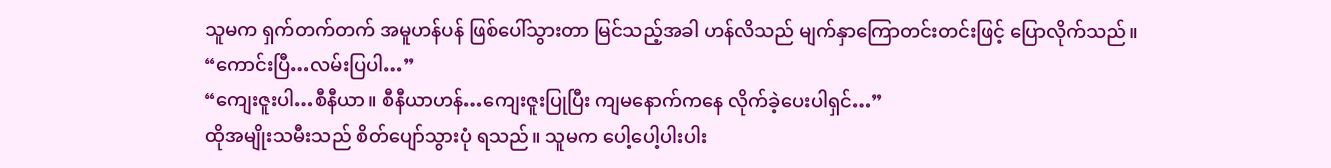သူမက ရှက်တက်တက် အမူဟန်ပန် ဖြစ်ပေါ်သွားတာ မြင်သည့်အခါ ဟန်လိသည် မျက်နှာကြောတင်းတင်းဖြင့် ပြောလိုက်သည်။
“ကောင်းပြီ…လမ်းပြပါ…”
“ကျေးဇူးပါ…စီနီယာ။ စီနီယာဟန်…ကျေးဇူးပြုပြီး ကျမနောက်ကနေ လိုက်ခဲ့ပေးပါရှင်…”
ထိုအမျိုးသမီးသည် စိတ်ပျော်သွားပုံ ရသည်။ သူမက ပေါ့ပေါ့ပါးပါး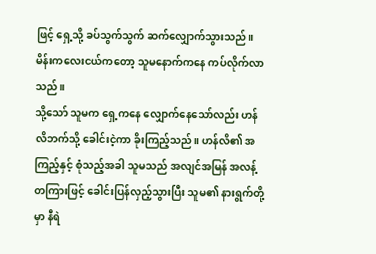ဖြင့် ရှေ့သို့ ခပ်သွက်သွက် ဆက်လျှောက်သွားသည်။ မိန်းကလေးငယ်ကတော့ သူမနောက်ကနေ ကပ်လိုက်လာသည်။
သို့သော် သူမက ရှေ့ကနေ လျှောက်နေသော်လည်း ဟန်လိဘက်သို့ ခေါင်းငဲ့ကာ ခိုးကြည့်သည်။ ဟန်လိ၏ အကြည့်နှင့် စုံသည့်အခါ သူမသည် အလျင်အမြန် အလန့်တကြားဖြင့် ခေါင်းပြန်လှည့်သွားပြီး သူမ၏ နားရွက်တို့မှာ နီရဲ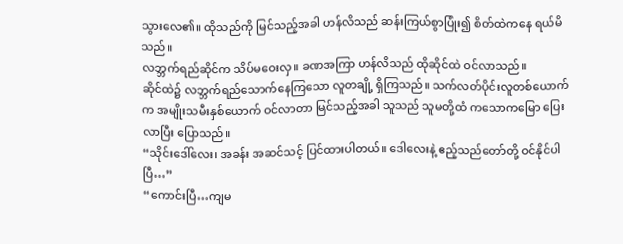သွားလေ၏။ ထိုသည်ကို မြင်သည့်အခါ ဟန်လိသည် ဆန်းကြယ်စွာပြုံး၍ စိတ်ထဲကနေ ရယ်မိသည်။
လဘ္ဘက်ရည်ဆိုင်က သိပ်မဝေးလှ။ ခဏအကြာ ဟန်လိသည် ထိုဆိုင်ထဲ ဝင်လာသည်။
ဆိုင်ထဲ၌ လဘ္ဘက်ရည်သောက်နေကြသော လူတချို့ ရှိကြသည်။ သက်လတ်ပိုင်းလူတစ်ယောက်က အမျိုးသမီးနှစ်ယောက် ဝင်လာတာ မြင်သည့်အခါ သူသည် သူမတို့ထံ ကသောကမြော ပြေးလာပြီး ပြောသည်။
“သိုင်းဒေါ်လေး၊ အခန်း အဆင်သင့် ပြင်ထားပါတယ်။ ဒေါလေးနဲ့ ဧည့်သည်တော်တို့ ဝင်နိုင်ပါပြီ…”
“ကောင်းပြီ…ကျမ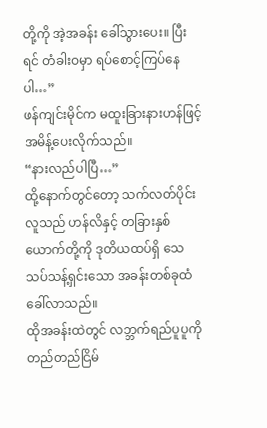တို့ကို အဲ့အခန်း ခေါ်သွားပေး။ ပြီးရင် တံခါးဝမှာ ရပ်စောင့်ကြပ်နေပါ…”
ဖန်ကျင်းမိုင်က မထူးခြားနားဟန်ဖြင့် အမိန့်ပေးလိုက်သည်။
“နားလည်ပါပြီ…”
ထို့နောက်တွင်တော့ သက်လတ်ပိုင်းလူသည် ဟန်လိနှင့် တခြားနှစ်ယောက်တို့ကို ဒုတိယထပ်ရှိ သေသပ်သန့်ရှင်းသော အခန်းတစ်ခုထံ ခေါ်လာသည်။
ထိုအခန်းထဲတွင် လဘ္ဘက်ရည်ပူပူကို တည်တည်ငြိမ်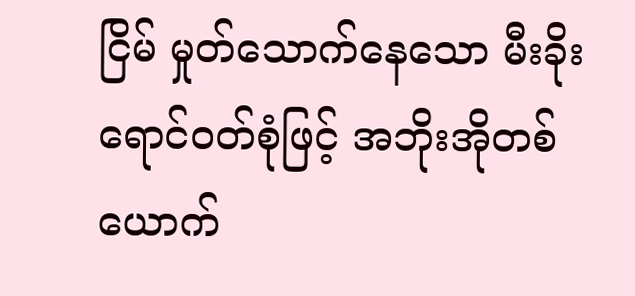ငြိမ် မှုတ်သောက်နေသော မီးခိုးရောင်ဝတ်စုံဖြင့် အဘိုးအိုတစ်ယောက်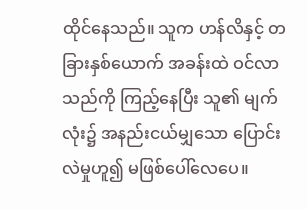ထိုင်နေသည်။ သူက ဟန်လိနှင့် တခြားနှစ်ယောက် အခန်းထဲ ဝင်လာသည်ကို ကြည့်နေပြီး သူ၏ မျက်လုံး၌ အနည်းငယ်မျှသော ပြောင်းလဲမှုဟူ၍ မဖြစ်ပေါ်လေပေ။